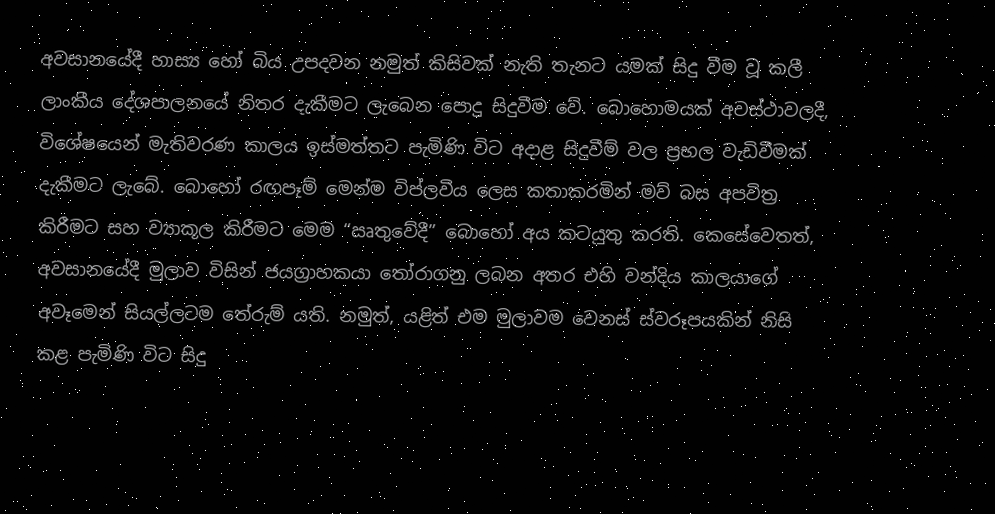අවසානයේදී හාස්‍ය හෝ බිය උපදවන නමුත් කිසිවක් නැති තැනට යමක් සිදු වීම වූ කලී ලාංකීය දේශපාලනයේ නිතර දැකීමට ලැබෙන පොදු සිදුවීම වේ. බොහොමයක් අවස්ථාවලදී, විශේෂයෙන් මැතිවරණ කාලය ඉස්මත්තට පැමිණි විට අදාළ සිදුවීම් වල ප්‍රභල වැඩිවීමක් දැකීමට ලැබේ. බොහෝ රඟපෑම් මෙන්ම විප්ලවීය ලෙස කතාකරමින් මව් බස අපවිත්‍ර කිරීමට සහ ව්‍යාකූල කිරීමට මෙම “ඍතුවේදී” බොහෝ අය කටයුතු කරති. කෙසේවෙතත්, අවසානයේදී මුලාව විසින් ජයග්‍රාහකයා තෝරාගනු ලබන අතර එහි වන්දිය කාලයාගේ අවෑමෙන් සියල්ලටම තේරුම් යති. නමුත්, යළිත් එම මුලාවම වෙනස් ස්වරූපයකින් නිසි කළ පැමිණි විට සිදු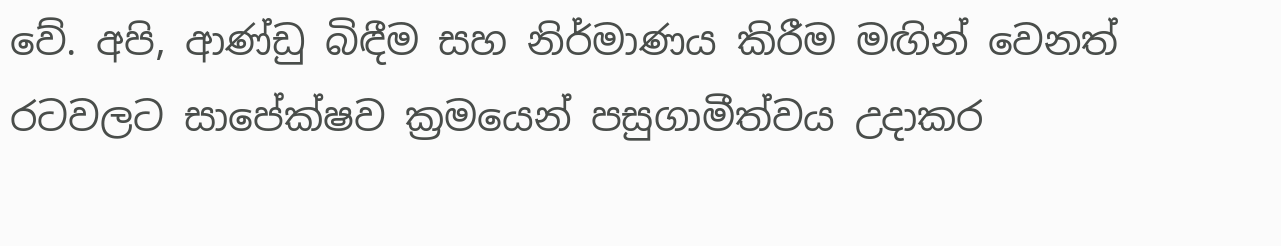වේ. අපි, ආණ්ඩු බිඳීම සහ නිර්මාණය කිරීම මඟින් වෙනත් රටවලට සාපේක්ෂව ක්‍රමයෙන් පසුගාමීත්වය උදාකර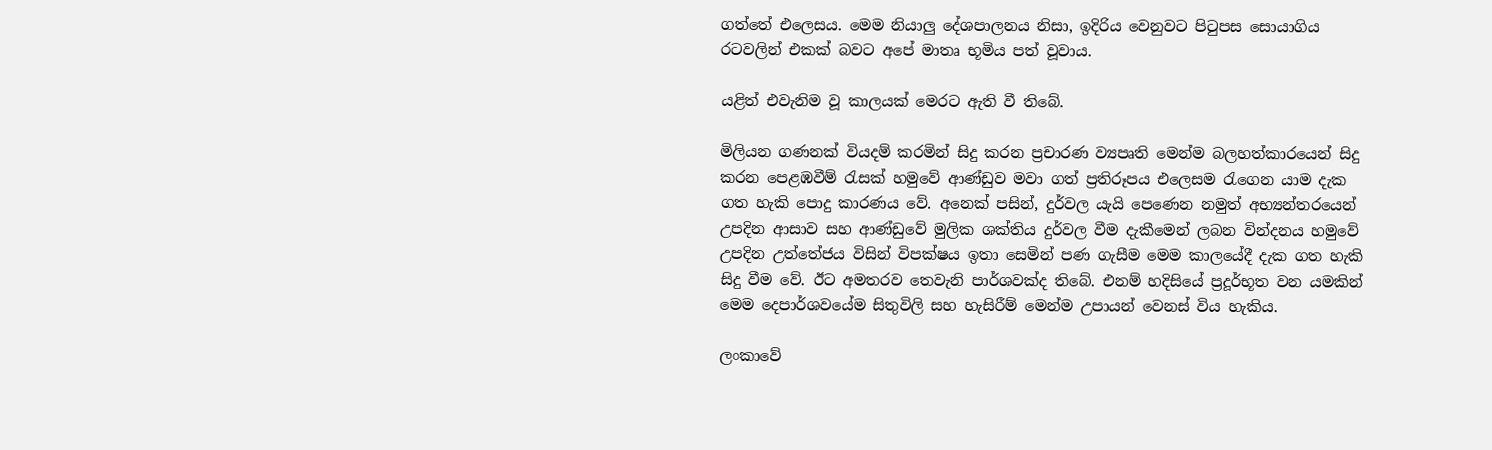ගත්තේ එලෙසය. මෙම නියාලු දේශපාලනය නිසා, ඉදිරිය වෙනුවට පිටුපස සොයාගිය රටවලින් එකක් බවට අපේ මාතෘ භූමිය පත් වූවාය.

යළිත් එවැනිම වූ කාලයක් මෙරට ඇති වී තිබේ.

මිලියන ගණනක් වියදම් කරමින් සිදු කරන ප්‍රචාරණ ව්‍යපෘති මෙන්ම බලහත්කාරයෙන් සිදු කරන පෙළඹවීම් රැසක් හමුවේ ආණ්ඩුව මවා ගත් ප්‍රතිරූපය එලෙසම රැගෙන යාම දැක ගත හැකි පොදු කාරණය වේ. අනෙක් පසින්, දුර්වල යැයි පෙණෙන නමුත් අභ්‍යන්තරයෙන් උපදින ආසාව සහ ආණ්ඩුවේ මුලික ශක්තිය දුර්වල වීම දැකීමෙන් ලබන වින්දනය හමුවේ උපදින උත්තේජය විසින් විපක්ෂය ඉතා සෙමින් පණ ගැසීම මෙම කාලයේදී දැක ගත හැකි සිදු වීම වේ. ඊට අමතරව තෙවැනි පාර්ශවක්ද තිබේ. එනම් හදිසියේ ප්‍රදූර්භූත වන යමකින් මෙම දෙපාර්ශවයේම සිතුවිලි සහ හැසිරීම් මෙන්ම උපායන් වෙනස් විය හැකිය.

ලංකාවේ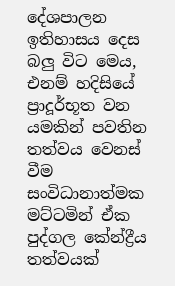දේශපාලන ඉතිහාසය දෙස බලු විට මෙය, එනම් හදිසියේ ප්‍රාදූර්භූත වන යමකින් පවතින තත්වය වෙනස් වීම සංවිධානාත්මක මට්ටමින් ඒක පුද්ගල කේන්ද්‍රීය තත්වයක්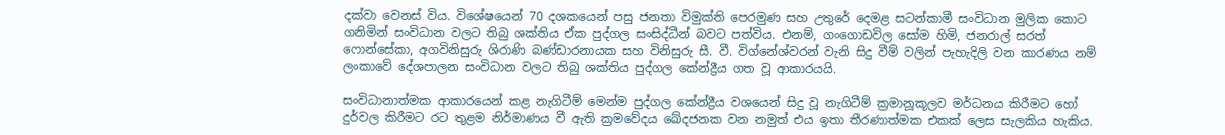දක්වා වෙනස් විය. විශේෂයෙන් 70 දශකයෙන් පසු ජනතා විමුක්ති පෙරමුණ සහ උතුරේ දෙමළ සටන්කාමී සංවිධාන මුලික කොට ගනිමින් සංවිධාන වලට තිබු ශක්තිය ඒක පුද්ගල සංසිද්ධීන් බවට පත්විය. එනම්, ගංගොඩවිල සෝම හිමි, ජනරාල් සරත් ෆොන්සේකා, අගවිනිසුරු ශිරාණි බණ්ඩාරනායක සහ විනිසුරු සී. වී. විග්නේශ්වරන් වැනි සිදු වීම් වලින් පැහැදිලි වන කාරණය නම් ලංකාවේ දේශපාලන සංවිධාන වලට තිබු ශක්තිය පුද්ගල කේන්ද්‍රීය ගත වූ ආකාරයයි.

සංවිධානාත්මක ආකාරයෙන් කළ නැගිටීම් මෙන්ම පුද්ගල කේන්ද්‍රීය වශයෙන් සිදු වූ නැගිටීම් ක්‍රමානූකූලව මර්ධනය කිරීමට හෝ දුර්වල කිරීමට රට තුළම නිර්මාණය වී ඇති ක්‍රමවේදය ඛේදජනක වන නමුත් එය ඉතා තීරණාත්මක එකක් ලෙස සැලකිය හැකිය.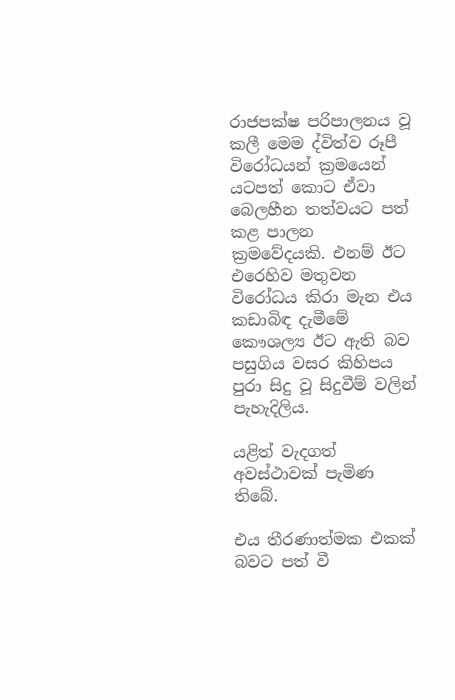රාජපක්ෂ පරිපාලනය වූ කලී මෙම ද්විත්ව රූපී විරෝධයන් ක්‍රමයෙන් යටපත් කොට ඒවා බෙලහීන තත්වයට පත් කළ පාලන ක්‍රමවේදයකි. එනම් ඊට එරෙහිව මතුවන විරෝධය කිරා මැන එය කඩාබිඳ දැමීමේ කෞශල්‍ය ඊට ඇති බව පසුගිය වසර කිහිපය පුරා සිදු වූ සිදුවීම් වලින් පැහැදිලිය.

යළිත් වැදගත් අවස්ථාවක් පැමිණ තිබේ.

එය තීරණාත්මක එකක් බවට පත් වී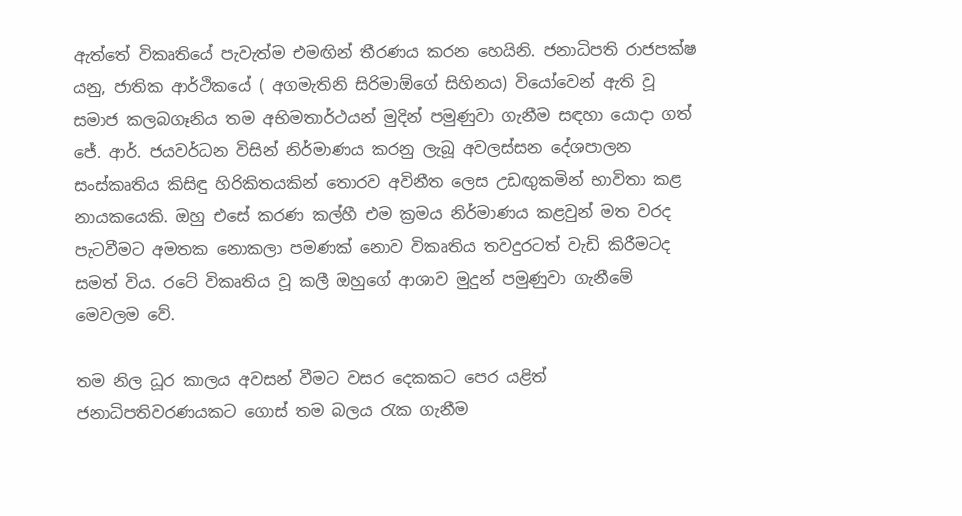ඇත්තේ විකෘතියේ පැවැත්ම එමඟින් තීරණය කරන හෙයිනි. ජනාධිපති රාජපක්ෂ යනු, ජාතික ආර්ථිකයේ ( අගමැතිනි සිරිමාඕගේ සිහිනය) වියෝවෙන් ඇති වූ සමාජ කලබගෑනිය තම අභිමතාර්ථයන් මුදින් පමුණුවා ගැනීම සඳහා යොදා ගත් ජේ. ආර්. ජයවර්ධන විසින් නිර්මාණය කරනු ලැබූ අවලස්සන දේශපාලන සංස්කෘතිය කිසිඳු හිරිකිතයකින් තොරව අවිනීත ලෙස උඩඟුකමින් භාවිතා කළ නායකයෙකි. ඔහු එසේ කරණ කල්හී එම ක්‍රමය නිර්මාණය කළවුන් මත වරද පැටවීමට අමතක නොකලා පමණක් නොව විකෘතිය තවදුරටත් වැඩි කිරීමටද සමත් විය. රටේ විකෘතිය වූ කලී ඔහුගේ ආශාව මුදුන් පමුණුවා ගැනීමේ මෙවලම වේ.

තම නිල ධූර කාලය අවසන් වීමට වසර දෙකකට පෙර යළිත් ජනාධිපතිවරණයකට ගොස් තම බලය රැක ගැනීම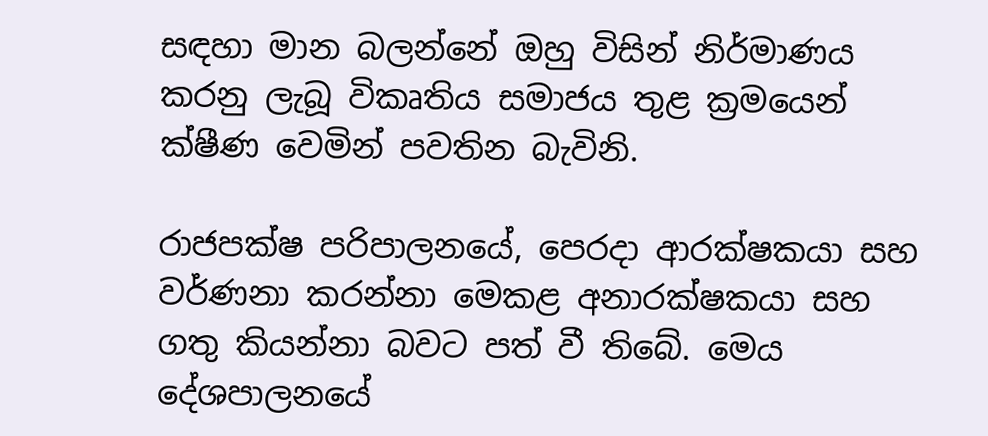සඳහා මාන බලන්නේ ඔහු විසින් නිර්මාණය කරනු ලැබූ විකෘතිය සමාජය තුළ ක්‍රමයෙන් ක්ෂීණ වෙමින් පවතින බැවිනි.

රාජපක්ෂ පරිපාලනයේ, පෙරදා ආරක්ෂකයා සහ වර්ණනා කරන්නා මෙකළ අනාරක්ෂකයා සහ ගතු කියන්නා බවට පත් වී තිබේ. මෙය දේශපාලනයේ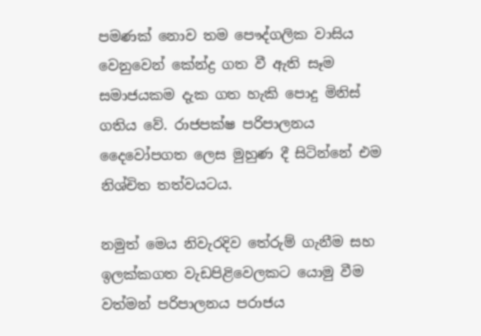පමණක් නොව තම පෞද්ගලික වාසිය වෙනුවෙන් කේන්ද්‍ර ගත වී ඇති සෑම සමාජයකම දැක ගත හැකි පොදු මිනිස් ගතිය වේ. රාජපක්ෂ පරිපාලනය දෛවෝපගත ලෙස මුහුණ දී සිටින්නේ එම නිශ්චිත තත්වයටය.

නමුත් මෙය නිවැරදිව තේරුම් ගැනීම සහ ඉලක්කගත වැඩපිළිවෙලකට යොමු වීම වත්මන් පරිපාලනය පරාජය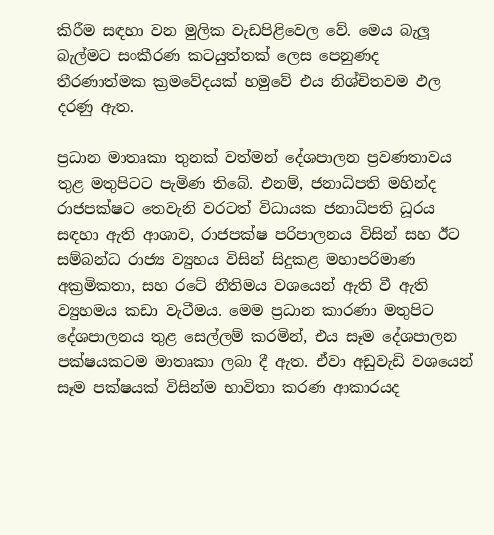කිරීම සඳහා වන මුලික වැඩපිළිවෙල වේ. මෙය බැලූ බැල්මට සංකීරණ කටයුත්තක් ලෙස පෙනුණද තීරණාත්මක ක්‍රමවේදයක් හමුවේ එය නිශ්චිතවම ඵල දරණු ඇත.

ප්‍රධාන මාතෘකා තුනක් වත්මන් දේශපාලන ප්‍රවණතාවය තුළ මතුපිටට පැමිණ තිබේ. එනම්, ජනාධිපති මහින්ද රාජපක්ෂට තෙවැනි වරටත් විධායක ජනාධිපති ධූරය සඳහා ඇති ආශාව, රාජපක්ෂ පරිපාලනය විසින් සහ ඊට සම්බන්ධ රාජ්‍ය ව්‍යුහය විසින් සිදුකළ මහාපරිමාණ අක්‍රමිකතා, සහ රටේ නීතිමය වශයෙන් ඇති වී ඇති ව්‍යුහමය කඩා වැටීමය. මෙම ප්‍රධාන කාරණා මතුපිට දේශපාලනය තුළ සෙල්ලම් කරමින්, එය සෑම දේශපාලන පක්ෂයකටම මාතෘකා ලබා දී ඇත. ඒවා අඩුවැඩි වශයෙන් සෑම පක්ෂයක් විසින්ම භාවිතා කරණ ආකාරයද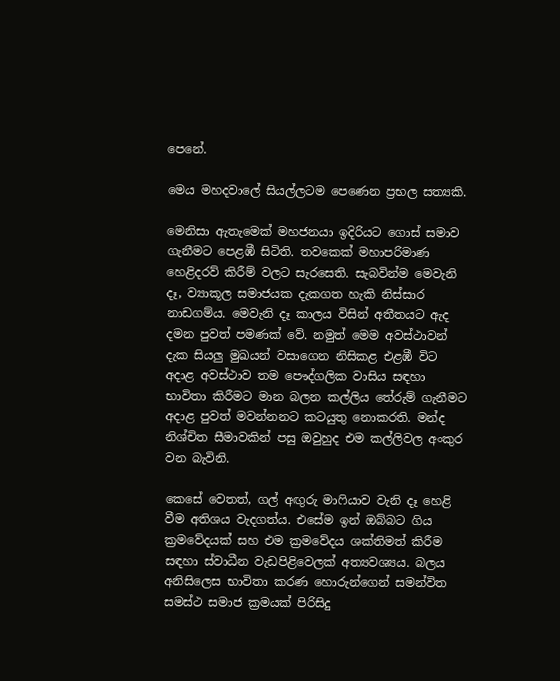පෙනේ.

මෙය මහදවාලේ සියල්ලටම පෙණෙන ප්‍රභල සත්‍යකි.

මෙනිසා ඇතැමෙක් මහජනයා ඉදිරියට ගොස් සමාව ගැනීමට පෙළඹී සිටිති. තවකෙක් මහාපරිමාණ හෙළිදරව් කිරීම් වලට සැරසෙති. සැබවින්ම මෙවැනි දෑ, ව්‍යාකූල සමාජයක දැකගත හැකි නිස්සාර නාඩගම්ය. මෙවැනි දෑ කාලය විසින් අතීතයට ඇද දමන පුවත් පමණක් වේ. නමුත් මෙම අවස්ථාවන් දැක සියලු මුඛයන් වසාගෙන නිසිකළ එළඹී විට අදාළ අවස්ථාව තම පෞද්ගලික වාසිය සඳහා භාවිතා කිරීමට මාන බලන කල්ලිය තේරුම් ගැනීමට අදාළ පුවත් මවන්නනට කටයුතු නොකරති. මන්ද නිශ්චිත සීමාවකින් පසු ඔවුහුද එම කල්ලිවල අංකුර වන බැවිනි.

කෙසේ වෙතත්, ගල් අඟුරු මාෆියාව වැනි දෑ හෙළි වීම අතිශය වැදගත්ය. එසේම ඉන් ඔබ්බට ගිය ක්‍රමවේදයක් සහ එම ක්‍රමවේදය ශක්තිමත් කිරීම සඳහා ස්වාධීන වැඩපිළිවෙලක් අත්‍යවශ්‍යය. බලය අනිසිලෙස භාවිතා කරණ හොරුන්ගෙන් සමන්විත සමස්ථ සමාජ ක්‍රමයක් පිරිසිදු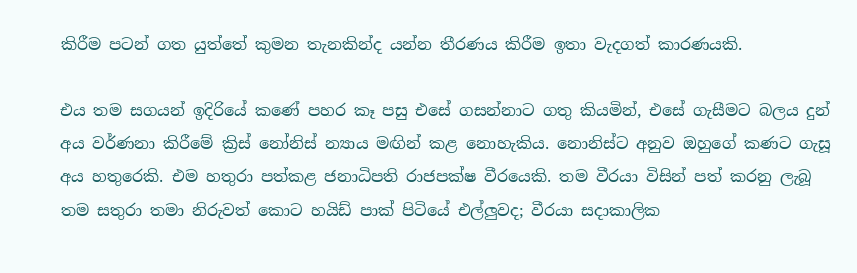කිරීම පටන් ගත යුත්තේ කුමන තැනකින්ද යන්න තීරණය කිරීම ඉතා වැදගත් කාරණයකි.

එය තම සගයන් ඉදිරියේ කණේ පහර කෑ පසු එසේ ගසන්නාට ගතු කියමින්, එසේ ගැසීමට බලය දුන් අය වර්ණනා කිරීමේ ක්‍රිස් නෝනිස් න්‍යාය මඟින් කළ නොහැකිය. නොනිස්ට අනුව ඔහුගේ කණට ගැසූ අය හතුරෙකි. එම හතුරා පත්කළ ජනාධිපති රාජපක්ෂ වීරයෙකි. තම වීරයා විසින් පත් කරනු ලැබූ තම සතුරා තමා නිරුවත් කොට හයිඩ් පාක් පිටියේ එල්ලුවද; වීරයා සදාකාලික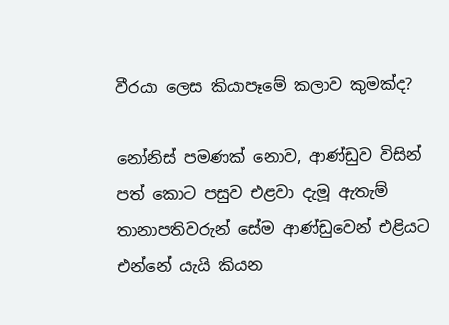වීරයා ලෙස කියාපෑමේ කලාව කුමක්ද?

නෝනිස් පමණක් නොව, ආණ්ඩුව විසින් පත් කොට පසුව එළවා දැමූ ඇතැම් තානාපතිවරුන් සේම ආණ්ඩුවෙන් එළියට එන්නේ යැයි කියන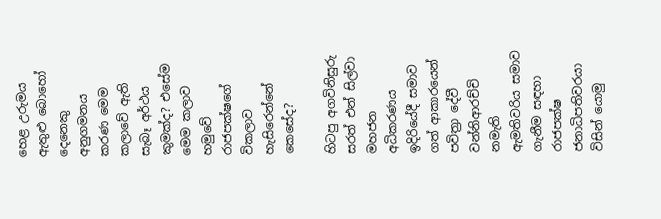හෙළ උරුමය ඇතුළු බොහෝ දෙනෙකු අනුගමනය කරණ මෙම කලාවේ ඇති සැබෑ අර්ථය කුමක්ද? එසේම මෙම කලාව හමුවේ රාජපක්ෂගේ විකලාව හැසිරෙන්නේ කෙසේද?

හිටපු අගවිනිසුරු සරත් එන් සිල්වා මහජන අධිකරණය ඉදිරියේදී සමාව ගත් ආකාරයෙන් පවිත්‍රා දේවී වන්නිආරච්චි නමැති ඇමතිවරිය සමාව ගැනීම සඳහා රාජපක්ෂ ජනාධිපතිවරයා විසින් යොමු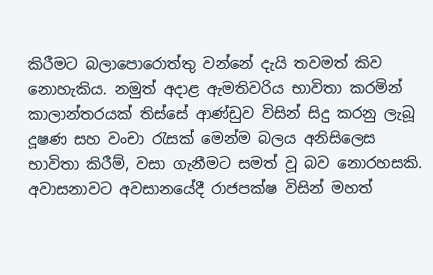කිරීමට බලාපොරොත්තු වන්නේ දැයි තවමත් කිව නොහැකිය. නමුත් අදාළ ඇමතිවරිය භාවිතා කරමින් කාලාන්තරයක් තිස්සේ ආණ්ඩුව විසින් සිදු කරනු ලැබූ දූෂණ සහ වංචා රැසක් මෙන්ම බලය අනිසිලෙස භාවිතා කිරීම්, වසා ගැනීමට සමත් වූ බව නොරහසකි. අවාසනාවට අවසානයේදී රාජපක්ෂ විසින් මහත්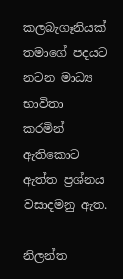කලබැගෑනියක් තමාගේ පදයට නටන මාධ්‍ය භාවිතා කරමින් ඇතිකොට ඇත්ත ප්‍රශ්නය වසාදමනු ඇත.

නිලන්ත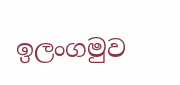ඉලංගමුව